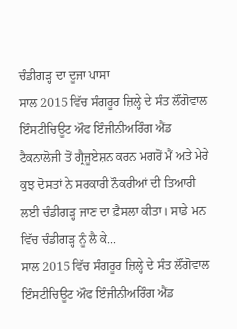ਚੰਡੀਗੜ੍ਹ ਦਾ ਦੂਜਾ ਪਾਸਾ
ਸਾਲ 2015 ਵਿੱਚ ਸੰਗਰੂਰ ਜ਼ਿਲ੍ਹੇ ਦੇ ਸੰਤ ਲੌਂਗੋਵਾਲ ਇੰਸਟੀਚਿਊਟ ਔਫ ਇੰਜੀਨੀਅਰਿੰਗ ਐਂਡ ਟੈਕਨਾਲੋਜੀ ਤੋਂ ਗ੍ਰੈਜੂਏਸ਼ਨ ਕਰਨ ਮਗਰੋਂ ਮੈਂ ਅਤੇ ਮੇਰੇ ਕੁਝ ਦੋਸਤਾਂ ਨੇ ਸਰਕਾਰੀ ਨੌਕਰੀਆਂ ਦੀ ਤਿਆਰੀ ਲਈ ਚੰਡੀਗੜ੍ਹ ਜਾਣ ਦਾ ਫ਼ੈਸਲਾ ਕੀਤਾ। ਸਾਡੇ ਮਨ ਵਿੱਚ ਚੰਡੀਗੜ੍ਹ ਨੂੰ ਲੈ ਕੇ...
ਸਾਲ 2015 ਵਿੱਚ ਸੰਗਰੂਰ ਜ਼ਿਲ੍ਹੇ ਦੇ ਸੰਤ ਲੌਂਗੋਵਾਲ ਇੰਸਟੀਚਿਊਟ ਔਫ ਇੰਜੀਨੀਅਰਿੰਗ ਐਂਡ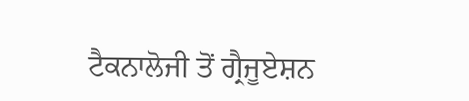ਟੈਕਨਾਲੋਜੀ ਤੋਂ ਗ੍ਰੈਜੂਏਸ਼ਨ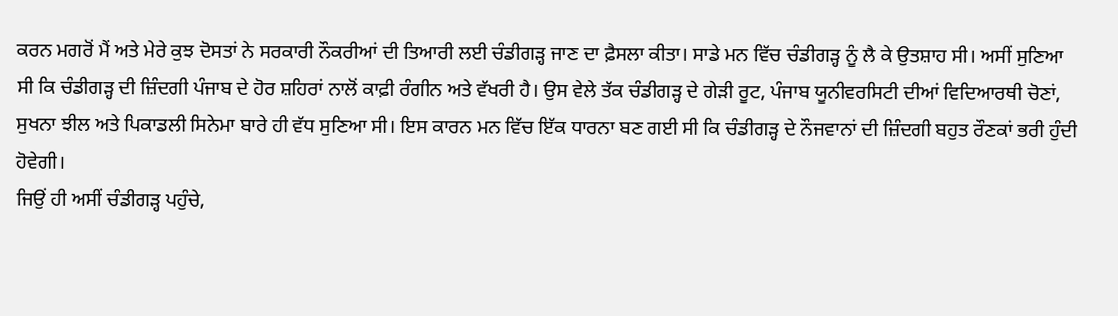ਕਰਨ ਮਗਰੋਂ ਮੈਂ ਅਤੇ ਮੇਰੇ ਕੁਝ ਦੋਸਤਾਂ ਨੇ ਸਰਕਾਰੀ ਨੌਕਰੀਆਂ ਦੀ ਤਿਆਰੀ ਲਈ ਚੰਡੀਗੜ੍ਹ ਜਾਣ ਦਾ ਫ਼ੈਸਲਾ ਕੀਤਾ। ਸਾਡੇ ਮਨ ਵਿੱਚ ਚੰਡੀਗੜ੍ਹ ਨੂੰ ਲੈ ਕੇ ਉਤਸ਼ਾਹ ਸੀ। ਅਸੀਂ ਸੁਣਿਆ ਸੀ ਕਿ ਚੰਡੀਗੜ੍ਹ ਦੀ ਜ਼ਿੰਦਗੀ ਪੰਜਾਬ ਦੇ ਹੋਰ ਸ਼ਹਿਰਾਂ ਨਾਲੋਂ ਕਾਫ਼ੀ ਰੰਗੀਨ ਅਤੇ ਵੱਖਰੀ ਹੈ। ਉਸ ਵੇਲੇ ਤੱਕ ਚੰਡੀਗੜ੍ਹ ਦੇ ਗੇੜੀ ਰੂਟ, ਪੰਜਾਬ ਯੂਨੀਵਰਸਿਟੀ ਦੀਆਂ ਵਿਦਿਆਰਥੀ ਚੋਣਾਂ, ਸੁਖਨਾ ਝੀਲ ਅਤੇ ਪਿਕਾਡਲੀ ਸਿਨੇਮਾ ਬਾਰੇ ਹੀ ਵੱਧ ਸੁਣਿਆ ਸੀ। ਇਸ ਕਾਰਨ ਮਨ ਵਿੱਚ ਇੱਕ ਧਾਰਨਾ ਬਣ ਗਈ ਸੀ ਕਿ ਚੰਡੀਗੜ੍ਹ ਦੇ ਨੌਜਵਾਨਾਂ ਦੀ ਜ਼ਿੰਦਗੀ ਬਹੁਤ ਰੌਣਕਾਂ ਭਰੀ ਹੁੰਦੀ ਹੋਵੇਗੀ।
ਜਿਉਂ ਹੀ ਅਸੀਂ ਚੰਡੀਗੜ੍ਹ ਪਹੁੰਚੇ,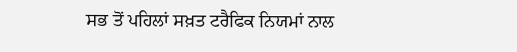ਸਭ ਤੋਂ ਪਹਿਲਾਂ ਸਖ਼ਤ ਟਰੈਫਿਕ ਨਿਯਮਾਂ ਨਾਲ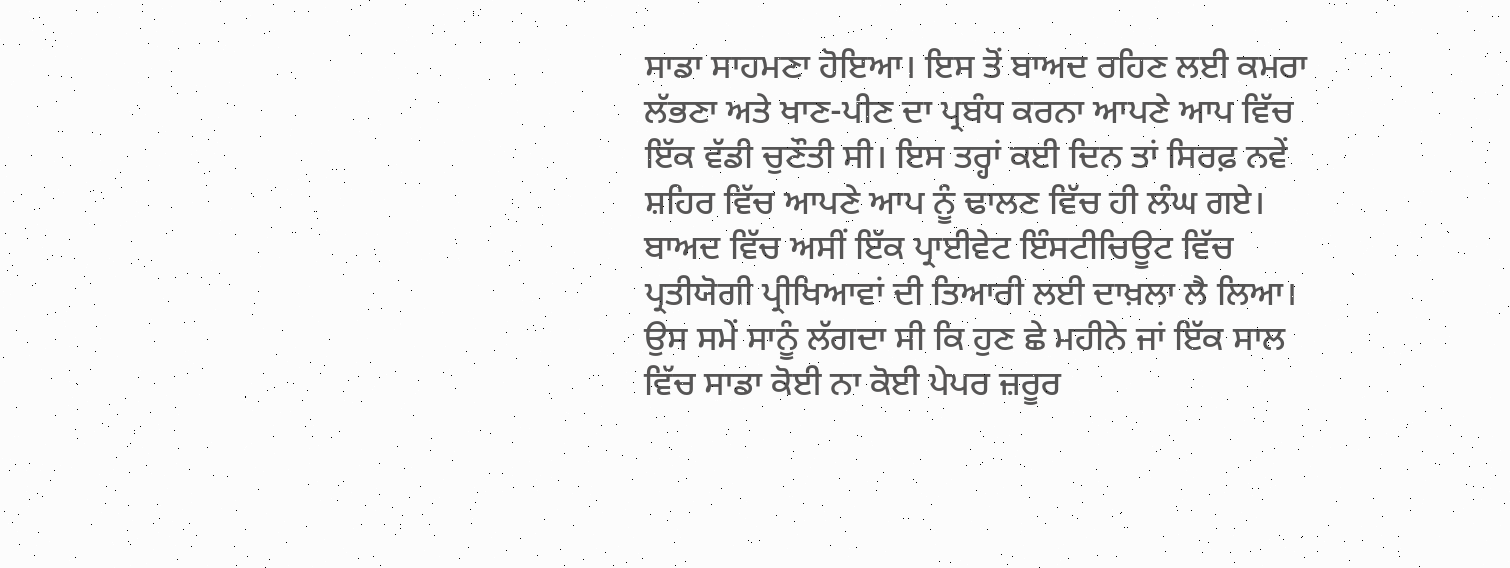ਸਾਡਾ ਸਾਹਮਣਾ ਹੋਇਆ। ਇਸ ਤੋਂ ਬਾਅਦ ਰਹਿਣ ਲਈ ਕਮਰਾ ਲੱਭਣਾ ਅਤੇ ਖਾਣ-ਪੀਣ ਦਾ ਪ੍ਰਬੰਧ ਕਰਨਾ ਆਪਣੇ ਆਪ ਵਿੱਚ ਇੱਕ ਵੱਡੀ ਚੁਣੌਤੀ ਸੀ। ਇਸ ਤਰ੍ਹਾਂ ਕਈ ਦਿਨ ਤਾਂ ਸਿਰਫ਼ ਨਵੇਂ ਸ਼ਹਿਰ ਵਿੱਚ ਆਪਣੇ ਆਪ ਨੂੰ ਢਾਲਣ ਵਿੱਚ ਹੀ ਲੰਘ ਗਏ। ਬਾਅਦ ਵਿੱਚ ਅਸੀਂ ਇੱਕ ਪ੍ਰਾਈਵੇਟ ਇੰਸਟੀਚਿਊਟ ਵਿੱਚ ਪ੍ਰਤੀਯੋਗੀ ਪ੍ਰੀਖਿਆਵਾਂ ਦੀ ਤਿਆਰੀ ਲਈ ਦਾਖ਼ਲਾ ਲੈ ਲਿਆ। ਉਸ ਸਮੇਂ ਸਾਨੂੰ ਲੱਗਦਾ ਸੀ ਕਿ ਹੁਣ ਛੇ ਮਹੀਨੇ ਜਾਂ ਇੱਕ ਸਾਲ ਵਿੱਚ ਸਾਡਾ ਕੋਈ ਨਾ ਕੋਈ ਪੇਪਰ ਜ਼ਰੂਰ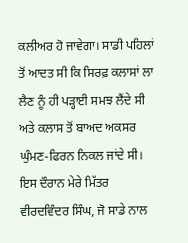ਕਲੀਅਰ ਹੋ ਜਾਵੇਗਾ। ਸਾਡੀ ਪਹਿਲਾਂ ਤੋਂ ਆਦਤ ਸੀ ਕਿ ਸਿਰਫ਼ ਕਲਾਸਾਂ ਲਾ ਲੈਣ ਨੂੰ ਹੀ ਪੜ੍ਹਾਈ ਸਮਝ ਲੈਂਦੇ ਸੀ ਅਤੇ ਕਲਾਸ ਤੋਂ ਬਾਅਦ ਅਕਸਰ ਘੁੰਮਣ-ਫਿਰਨ ਨਿਕਲ ਜਾਂਦੇ ਸੀ।
ਇਸ ਦੌਰਾਨ ਮੇਰੇ ਮਿੱਤਰ ਵੀਰਦਵਿੰਦਰ ਸਿੰਘ, ਜੋ ਸਾਡੇ ਨਾਲ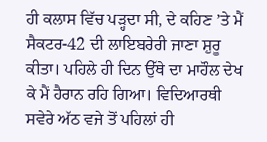ਹੀ ਕਲਾਸ ਵਿੱਚ ਪੜ੍ਹਦਾ ਸੀ, ਦੇ ਕਹਿਣ ’ਤੇ ਮੈਂ ਸੈਕਟਰ-42 ਦੀ ਲਾਇਬਰੇਰੀ ਜਾਣਾ ਸ਼ੁਰੂ ਕੀਤਾ। ਪਹਿਲੇ ਹੀ ਦਿਨ ਉੱਥੇ ਦਾ ਮਾਹੌਲ ਦੇਖ ਕੇ ਮੈਂ ਹੈਰਾਨ ਰਹਿ ਗਿਆ। ਵਿਦਿਆਰਥੀ ਸਵੇਰੇ ਅੱਠ ਵਜੇ ਤੋਂ ਪਹਿਲਾਂ ਹੀ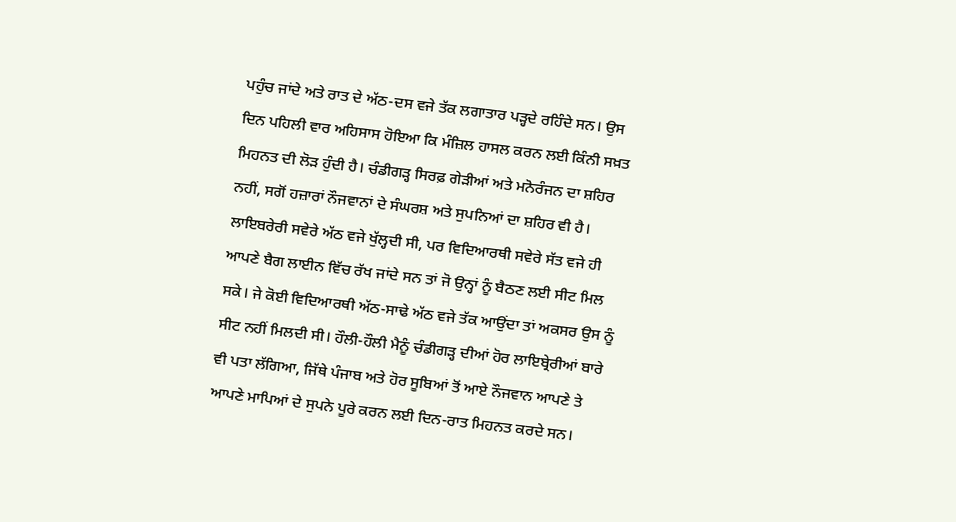ਪਹੁੰਚ ਜਾਂਦੇ ਅਤੇ ਰਾਤ ਦੇ ਅੱਠ-ਦਸ ਵਜੇ ਤੱਕ ਲਗਾਤਾਰ ਪੜ੍ਹਦੇ ਰਹਿੰਦੇ ਸਨ। ਉਸ ਦਿਨ ਪਹਿਲੀ ਵਾਰ ਅਹਿਸਾਸ ਹੋਇਆ ਕਿ ਮੰਜ਼ਿਲ ਹਾਸਲ ਕਰਨ ਲਈ ਕਿੰਨੀ ਸਖ਼ਤ ਮਿਹਨਤ ਦੀ ਲੋੜ ਹੁੰਦੀ ਹੈ। ਚੰਡੀਗੜ੍ਹ ਸਿਰਫ਼ ਗੇੜੀਆਂ ਅਤੇ ਮਨੋਰੰਜਨ ਦਾ ਸ਼ਹਿਰ ਨਹੀਂ, ਸਗੋਂ ਹਜ਼ਾਰਾਂ ਨੌਜਵਾਨਾਂ ਦੇ ਸੰਘਰਸ਼ ਅਤੇ ਸੁਪਨਿਆਂ ਦਾ ਸ਼ਹਿਰ ਵੀ ਹੈ।
ਲਾਇਬਰੇਰੀ ਸਵੇਰੇ ਅੱਠ ਵਜੇ ਖੁੱਲ੍ਹਦੀ ਸੀ, ਪਰ ਵਿਦਿਆਰਥੀ ਸਵੇਰੇ ਸੱਤ ਵਜੇ ਹੀ ਆਪਣੇ ਬੈਗ ਲਾਈਨ ਵਿੱਚ ਰੱਖ ਜਾਂਦੇ ਸਨ ਤਾਂ ਜੋ ਉਨ੍ਹਾਂ ਨੂੰ ਬੈਠਣ ਲਈ ਸੀਟ ਮਿਲ ਸਕੇ। ਜੇ ਕੋਈ ਵਿਦਿਆਰਥੀ ਅੱਠ-ਸਾਢੇ ਅੱਠ ਵਜੇ ਤੱਕ ਆਉਂਦਾ ਤਾਂ ਅਕਸਰ ਉਸ ਨੂੰ ਸੀਟ ਨਹੀਂ ਮਿਲਦੀ ਸੀ। ਹੌਲੀ-ਹੌਲੀ ਮੈਨੂੰ ਚੰਡੀਗੜ੍ਹ ਦੀਆਂ ਹੋਰ ਲਾਇਬ੍ਰੇਰੀਆਂ ਬਾਰੇ ਵੀ ਪਤਾ ਲੱਗਿਆ, ਜਿੱਥੇ ਪੰਜਾਬ ਅਤੇ ਹੋਰ ਸੂਬਿਆਂ ਤੋਂ ਆਏ ਨੌਜਵਾਨ ਆਪਣੇ ਤੇ ਆਪਣੇ ਮਾਪਿਆਂ ਦੇ ਸੁਪਨੇ ਪੂਰੇ ਕਰਨ ਲਈ ਦਿਨ-ਰਾਤ ਮਿਹਨਤ ਕਰਦੇ ਸਨ।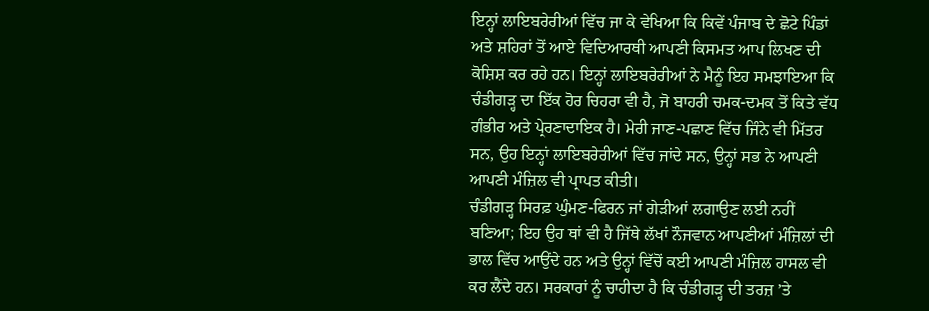ਇਨ੍ਹਾਂ ਲਾਇਬਰੇਰੀਆਂ ਵਿੱਚ ਜਾ ਕੇ ਵੇਖਿਆ ਕਿ ਕਿਵੇਂ ਪੰਜਾਬ ਦੇ ਛੋਟੇ ਪਿੰਡਾਂ ਅਤੇ ਸ਼ਹਿਰਾਂ ਤੋਂ ਆਏ ਵਿਦਿਆਰਥੀ ਆਪਣੀ ਕਿਸਮਤ ਆਪ ਲਿਖਣ ਦੀ ਕੋਸ਼ਿਸ਼ ਕਰ ਰਹੇ ਹਨ। ਇਨ੍ਹਾਂ ਲਾਇਬਰੇਰੀਆਂ ਨੇ ਮੈਨੂੰ ਇਹ ਸਮਝਾਇਆ ਕਿ ਚੰਡੀਗੜ੍ਹ ਦਾ ਇੱਕ ਹੋਰ ਚਿਹਰਾ ਵੀ ਹੈ, ਜੋ ਬਾਹਰੀ ਚਮਕ-ਦਮਕ ਤੋਂ ਕਿਤੇ ਵੱਧ ਗੰਭੀਰ ਅਤੇ ਪ੍ਰੇਰਣਾਦਾਇਕ ਹੈ। ਮੇਰੀ ਜਾਣ-ਪਛਾਣ ਵਿੱਚ ਜਿੰਨੇ ਵੀ ਮਿੱਤਰ ਸਨ, ਉਹ ਇਨ੍ਹਾਂ ਲਾਇਬਰੇਰੀਆਂ ਵਿੱਚ ਜਾਂਦੇ ਸਨ, ਉਨ੍ਹਾਂ ਸਭ ਨੇ ਆਪਣੀ ਆਪਣੀ ਮੰਜ਼ਿਲ ਵੀ ਪ੍ਰਾਪਤ ਕੀਤੀ।
ਚੰਡੀਗੜ੍ਹ ਸਿਰਫ਼ ਘੁੰਮਣ-ਫਿਰਨ ਜਾਂ ਗੇੜੀਆਂ ਲਗਾਉਣ ਲਈ ਨਹੀਂ ਬਣਿਆ; ਇਹ ਉਹ ਥਾਂ ਵੀ ਹੈ ਜਿੱਥੇ ਲੱਖਾਂ ਨੌਜਵਾਨ ਆਪਣੀਆਂ ਮੰਜ਼ਿਲਾਂ ਦੀ ਭਾਲ ਵਿੱਚ ਆਉਂਦੇ ਹਨ ਅਤੇ ਉਨ੍ਹਾਂ ਵਿੱਚੋਂ ਕਈ ਆਪਣੀ ਮੰਜ਼ਿਲ ਹਾਸਲ ਵੀ ਕਰ ਲੈਂਦੇ ਹਨ। ਸਰਕਾਰਾਂ ਨੂੰ ਚਾਹੀਦਾ ਹੈ ਕਿ ਚੰਡੀਗੜ੍ਹ ਦੀ ਤਰਜ਼ ’ਤੇ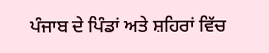ਪੰਜਾਬ ਦੇ ਪਿੰਡਾਂ ਅਤੇ ਸ਼ਹਿਰਾਂ ਵਿੱਚ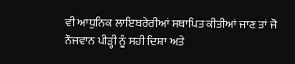ਵੀ ਆਧੁਨਿਕ ਲਾਇਬਰੇਰੀਆਂ ਸਥਾਪਿਤ ਕੀਤੀਆਂ ਜਾਣ ਤਾਂ ਜੋ ਨੌਜਵਾਨ ਪੀੜ੍ਹੀ ਨੂੰ ਸਹੀ ਦਿਸ਼ਾ ਅਤੇ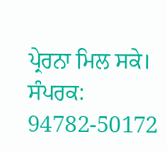ਪ੍ਰੇਰਨਾ ਮਿਲ ਸਕੇ।
ਸੰਪਰਕ: 94782-50172